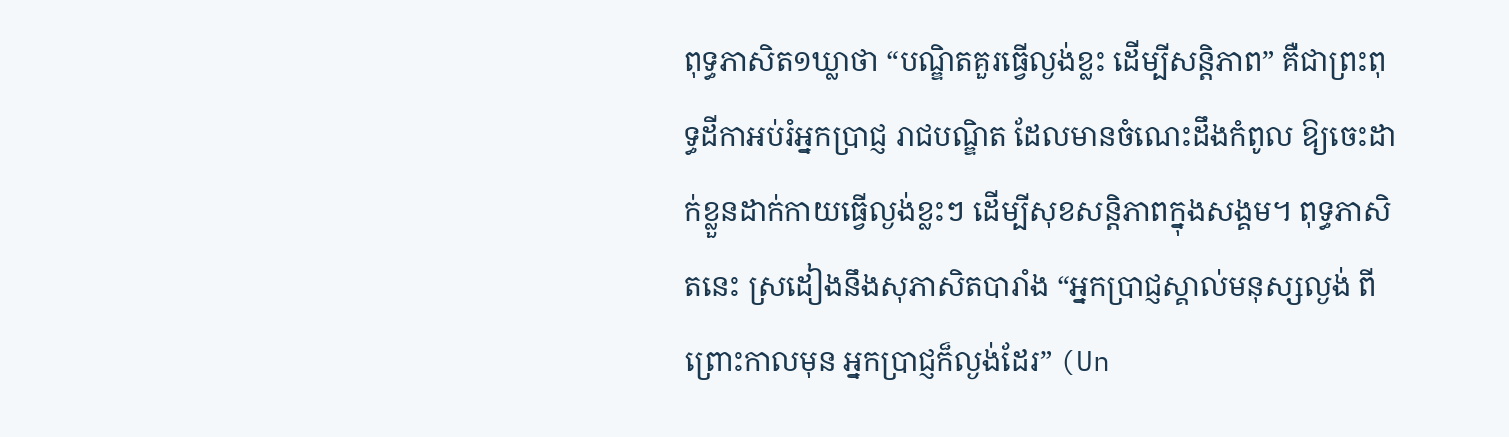ពុទ្ធភាសិត១ឃ្លាថា “បណ្ឌិតគួរធ្វើល្ងង់ខ្លះ ដើម្បីសន្តិភាព” គឺជាព្រះពុទ្ធដីកាអប់រំអ្នកប្រាជ្ញ រាជបណ្ឌិត ដែលមានចំណេះដឹងកំពូល ឱ្យចេះដាក់ខ្លួនដាក់កាយធ្វើល្ងង់ខ្លះៗ ដើម្បីសុខសន្តិភាពក្នុងសង្គម។ ពុទ្ធភាសិតនេះ ស្រដៀងនឹងសុភាសិតបារាំង “អ្នកប្រាជ្ញស្គាល់មនុស្សល្ងង់ ពីព្រោះកាលមុន អ្នកប្រាជ្ញក៏ល្ងង់ដែរ” (Un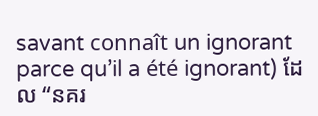savant connaît un ignorant parce qu’il a été ignorant) ដែល “នគរ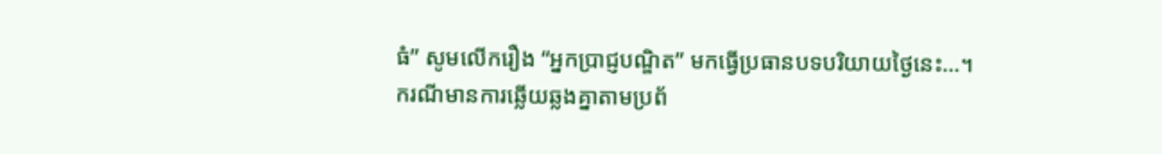ធំ” សូមលើករឿង “អ្នកប្រាជ្ញបណ្ឌិត” មកធ្វើប្រធានបទបរិយាយថ្ងៃនេះ…។
ករណីមានការឆ្លើយឆ្លងគ្នាតាមប្រព័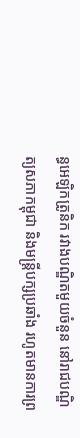ន្ធអេឡិកត្រូនិក រវាងបណ្ឌិតមួយចំនួន នៅរាជបណ្ឌិត្យសភាកម្ពុជា និងមន្ត្រីបក្សប្រឆាំង រហូតមានការព្រ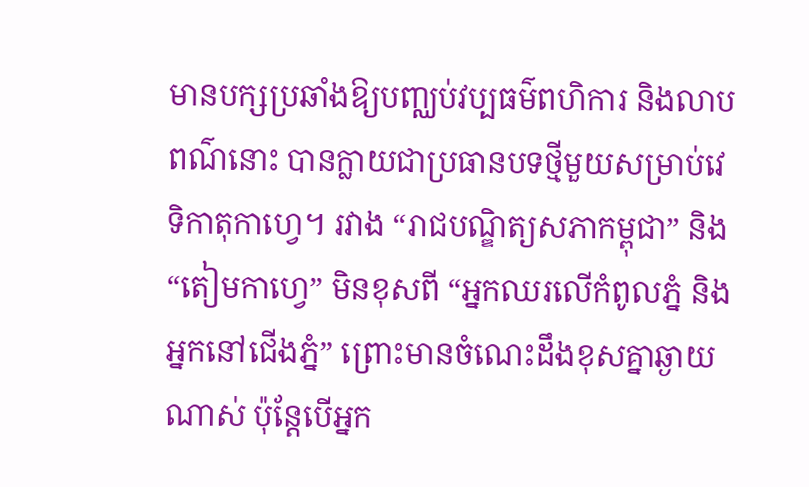មានបក្សប្រឆាំងឱ្យបញ្ឈប់វប្បធម៌ពហិការ និងលាបពណ៌នោះ បានក្លាយជាប្រធានបទថ្មីមួយសម្រាប់វេទិកាតុកាហ្វេ។ រវាង “រាជបណ្ឌិត្យសភាកម្ពុជា” និង “តៀមកាហ្វេ” មិនខុសពី “អ្នកឈរលើកំពូលភ្នំ និងអ្នកនៅជើងភ្នំ” ព្រោះមានចំណេះដឹងខុសគ្នាឆ្ងាយណាស់ ប៉ុន្តែបើអ្នក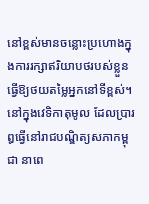នៅខ្ពស់មានចន្លោះប្រហោងក្នុងការរក្សាឥរិយាបថរបស់ខ្លួន ធ្វើឱ្យថយតម្លៃអ្នកនៅទីខ្ពស់។
នៅក្នុងវេទិកាតុមូល ដែលប្រារឰធ្វើនៅរាជបណ្ឌិត្យសភាកម្ពុជា នាពេ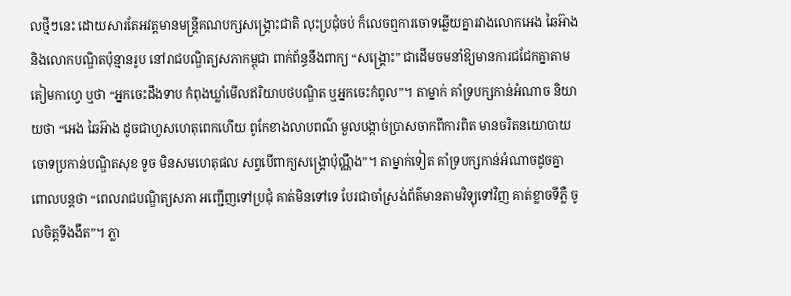លថ្មីៗនេះ ដោយសារតែអវត្តមានមន្ត្រីគណបក្សសង្គ្រោះជាតិ លុះប្រជុំចប់ ក៏លេចឮការចោទឆ្លើយគ្នារវាងលោកអេង ឆៃអ៊ាង និងលោកបណ្ឌិតប៉ុន្មានរូប នៅរាជបណ្ឌិត្យសភាកម្ពុជា ពាក់ព័ន្ធនឹងពាក្យ “សង្គ្រោះ” ជាដើមចមនាំឱ្យមានការជជែកគ្នាតាមតៀមកាហ្វេ ឬថា “អ្នកចេះដឹងទាប កំពុងឃ្លាំមើលឥរិយាបថបណ្ឌិត ឬអ្នកចេះកំពូល”។ តាម្នាក់ គាំទ្របក្សកាន់អំណាច និយាយថា “អេង ឆៃអ៊ាង ដូចជាហួសហេតុពេកហើយ ពូកែខាងលាបពណ៌ មួលបង្កាច់ប្រាសចាកពីការពិត មានចរិតនយោបាយ ចោទប្រកាន់បណ្ឌិតសុខ ទូច មិនសមហេតុផល សព្វបើពាក្យសង្គ្រោប៉ុណ្ណឹង”។ តាម្នាក់ទៀត គាំទ្របក្សកាន់អំណាចដូចគ្នា ពោលបន្តថា “ពេលរាជបណ្ឌិត្យសភា អញ្ជើញទៅប្រជុំ គាត់មិនទៅទេ បែរជាចាំស្រង់ព័ត៌មានតាមវិទ្យុទៅវិញ គាត់ខ្លាចទីភ្លឺ ចូលចិត្តទីងងឹត”។ ភ្លា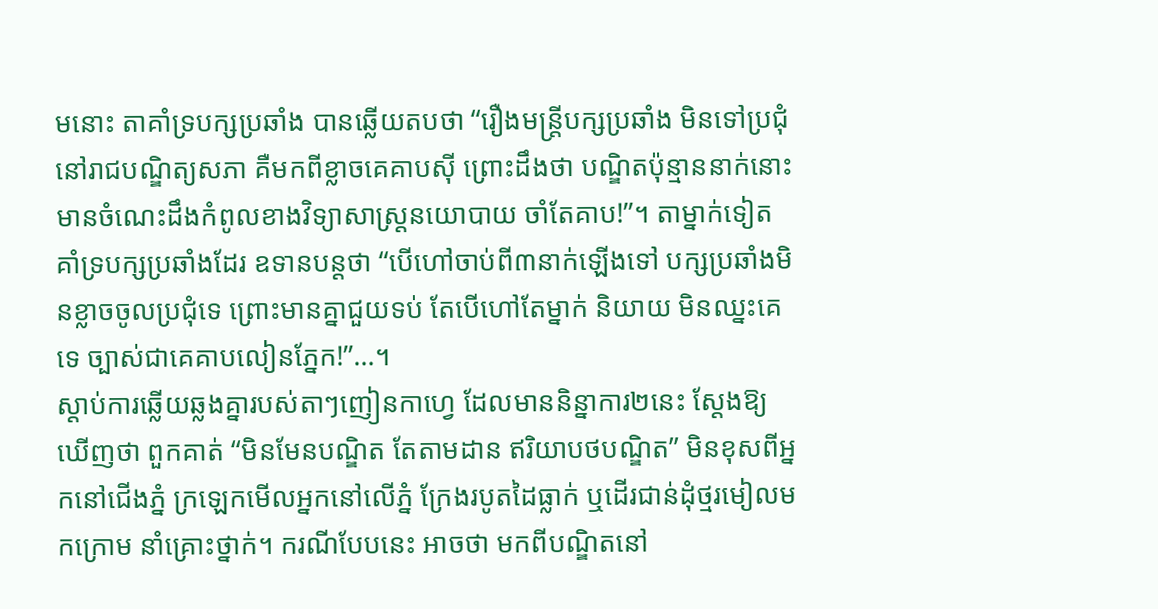មនោះ តាគាំទ្របក្សប្រឆាំង បានឆ្លើយតបថា “រឿងមន្ត្រីបក្សប្រឆាំង មិនទៅប្រជុំនៅរាជបណ្ឌិត្យសភា គឺមកពីខ្លាចគេគាបស៊ី ព្រោះដឹងថា បណ្ឌិតប៉ុន្មាននាក់នោះ មានចំណេះដឹងកំពូលខាងវិទ្យាសាស្ត្រនយោបាយ ចាំតែគាប!”។ តាម្នាក់ទៀតគាំទ្របក្សប្រឆាំងដែរ ឧទានបន្តថា “បើហៅចាប់ពី៣នាក់ឡើងទៅ បក្សប្រឆាំងមិនខ្លាចចូលប្រជុំទេ ព្រោះមានគ្នាជួយទប់ តែបើហៅតែម្នាក់ និយាយ មិនឈ្នះគេទេ ច្បាស់ជាគេគាបលៀនភ្នែក!”…។
ស្តាប់ការឆ្លើយឆ្លងគ្នារបស់តាៗញៀនកាហ្វេ ដែលមាននិន្នាការ២នេះ ស្តែងឱ្យឃើញថា ពួកគាត់ “មិនមែនបណ្ឌិត តែតាមដាន ឥរិយាបថបណ្ឌិត” មិនខុសពីអ្នកនៅជើងភ្នំ ក្រឡេកមើលអ្នកនៅលើភ្នំ ក្រែងរបូតដៃធ្លាក់ ឬដើរជាន់ដុំថ្មរមៀលមកក្រោម នាំគ្រោះថ្នាក់។ ករណីបែបនេះ អាចថា មកពីបណ្ឌិតនៅ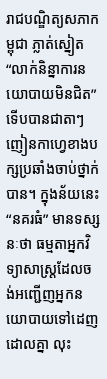រាជបណ្ឌិត្យសភាកម្ពុជា ភ្លាត់ស្នៀត “លាក់និន្នាការនយោបាយមិនជិត” ទើបបានជាតាៗញៀនកាហ្វេខាងបក្សប្រឆាំងចាប់ថ្នាក់បាន។ ក្នុងន័យនេះ “នគរធំ” មានទស្សនៈថា ធម្មតាអ្នកវិទ្យាសាស្ត្រដែលចង់អញ្ជើញអ្នកនយោបាយទៅដេញដោលគ្នា លុះ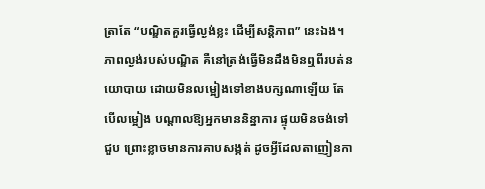ត្រាតែ “បណ្ឌិតគួរធ្វើល្ងង់ខ្លះ ដើម្បីសន្តិភាព” នេះឯង។ ភាពល្ងង់របស់បណ្ឌិត គឺនៅត្រង់ធ្វើមិនដឹងមិនឮពីរបត់នយោបាយ ដោយមិនលម្អៀងទៅខាងបក្សណាឡើយ តែបើលម្អៀង បណ្តាលឱ្យអ្នកមាននិន្នាការ ផ្ទុយមិនចង់ទៅជួប ព្រោះខ្លាចមានការគាបសង្កត់ ដូចអ្វីដែលតាញៀនកា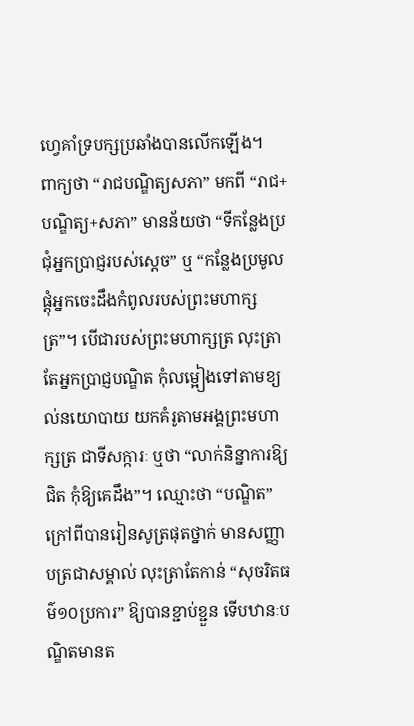ហ្វេគាំទ្របក្សប្រឆាំងបានលើកឡើង។
ពាក្យថា “រាជបណ្ឌិត្យសភា” មកពី “រាជ+បណ្ឌិត្យ+សភា” មានន័យថា “ទីកន្លែងប្រជុំអ្នកប្រាជ្ញរបស់ស្តេច” ឬ “កន្លែងប្រមូលផ្តុំអ្នកចេះដឹងកំពូលរបស់ព្រះមហាក្សត្រ”។ បើជារបស់ព្រះមហាក្សត្រ លុះត្រាតែអ្នកប្រាជ្ញបណ្ឌិត កុំលម្អៀងទៅតាមខ្យល់នយោបាយ យកគំរូតាមអង្គព្រះមហាក្សត្រ ជាទីសក្ការៈ ឬថា “លាក់និន្នាការឱ្យជិត កុំឱ្យគេដឹង”។ ឈ្មោះថា “បណ្ឌិត” ក្រៅពីបានរៀនសូត្រផុតថ្នាក់ មានសញ្ញាបត្រជាសម្គាល់ លុះត្រាតែកាន់ “សុចរិតធម៌១០ប្រការ” ឱ្យបានខ្ជាប់ខ្ជួន ទើបឋានៈបណ្ឌិតមានត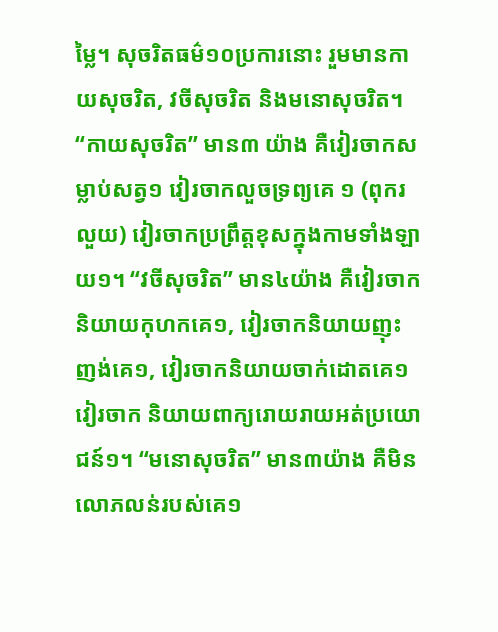ម្លៃ។ សុចរិតធម៌១០ប្រការនោះ រួមមានកាយសុចរិត, វចីសុចរិត និងមនោសុចរិត។ “កាយសុចរិត” មាន៣ យ៉ាង គឺវៀរចាកសម្លាប់សត្វ១ វៀរចាកលួចទ្រព្យគេ ១ (ពុករលួយ) វៀរចាកប្រព្រឹត្តខុសក្នុងកាមទាំងឡាយ១។ “វចីសុចរិត” មាន៤យ៉ាង គឺវៀរចាកនិយាយកុហកគេ១, វៀរចាកនិយាយញុះញង់គេ១, វៀរចាកនិយាយចាក់ដោតគេ១ វៀរចាក និយាយពាក្យរោយរាយអត់ប្រយោជន៍១។ “មនោសុចរិត” មាន៣យ៉ាង គឺមិនលោភលន់របស់គេ១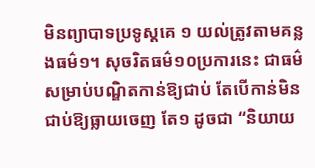មិនព្យាបាទប្រទូស្តគេ ១ យល់ត្រូវតាមគន្លងធម៌១។ សុចរិតធម៌១០ប្រការនេះ ជាធម៌សម្រាប់បណ្ឌិតកាន់ឱ្យជាប់ តែបើកាន់មិនជាប់ឱ្យធ្លាយចេញ តែ១ ដូចជា “និយាយ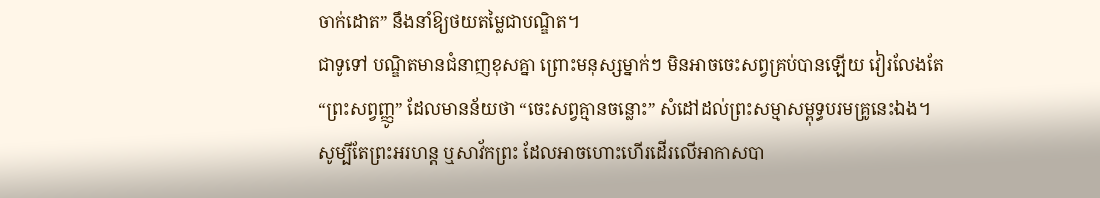ចាក់ដោត” នឹងនាំឱ្យថយតម្លៃជាបណ្ឌិត។
ជាទូទៅ បណ្ឌិតមានជំនាញខុសគ្នា ព្រោះមនុស្សម្នាក់ៗ មិនអាចចេះសព្វគ្រប់បានឡើយ វៀរលែងតែ “ព្រះសព្វញ្ញូ” ដែលមានន័យថា “ចេះសព្វគ្មានចន្លោះ” សំដៅដល់ព្រះសម្មាសម្ពុទ្ធបរមគ្រូនេះឯង។ សូម្បីតែព្រះអរហន្ត ឬសាវ័កព្រះ ដែលអាចហោះហើរដើរលើអាកាសបា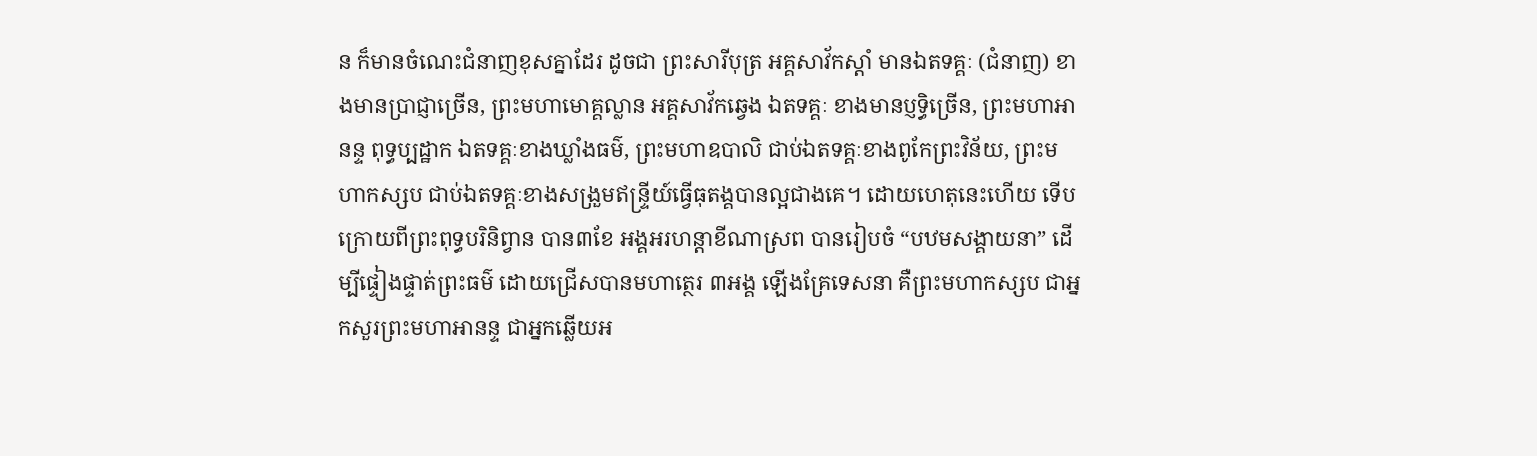ន ក៏មានចំណេះជំនាញខុសគ្នាដែរ ដូចជា ព្រះសារីបុត្រ អគ្គសាវ័កស្តាំ មានឯតទគ្គៈ (ជំនាញ) ខាងមានប្រាជ្ញាច្រើន, ព្រះមហាមោគ្គល្លាន អគ្គសាវ័កឆ្វេង ឯតទគ្គៈ ខាងមានប្ញទ្ធិច្រើន, ព្រះមហាអានន្ទ ពុទ្ធប្បដ្ឋាក ឯតទគ្គៈខាងឃ្លាំងធម៌, ព្រះមហាឧបាលិ ជាប់ឯតទគ្គៈខាងពូកែព្រះវិន័យ, ព្រះមហាកស្សប ជាប់ឯតទគ្គៈខាងសង្រួមឥន្ទ្រីយ៍ធ្វើធុតង្គបានល្អជាងគេ។ ដោយហេតុនេះហើយ ទើបក្រោយពីព្រះពុទ្ធបរិនិព្វាន បាន៣ខែ អង្គអរហន្តាខីណាស្រព បានរៀបចំ “បឋមសង្គាយនា” ដើម្បីផ្ទៀងផ្ទាត់ព្រះធម៌ ដោយជ្រើសបានមហាត្ថេរ ៣អង្គ ឡើងគ្រែទេសនា គឺព្រះមហាកស្សប ជាអ្នកសួរព្រះមហាអានន្ទ ជាអ្នកឆ្លើយអ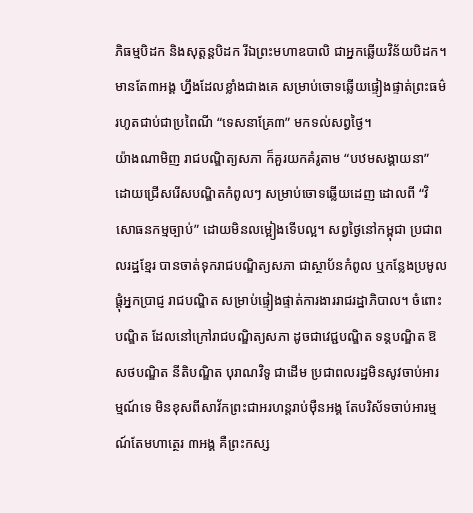ភិធម្មបិដក និងសុត្តន្តបិដក រីឯព្រះមហាឧបាលិ ជាអ្នកឆ្លើយវិន័យបិដក។ មានតែ៣អង្គ ហ្នឹងដែលខ្លាំងជាងគេ សម្រាប់ចោទឆ្លើយផ្ទៀងផ្ទាត់ព្រះធម៌ រហូតជាប់ជាប្រពៃណី “ទេសនាគ្រែ៣” មកទល់សព្វថ្ងៃ។
យ៉ាងណាមិញ រាជបណ្ឌិត្យសភា ក៏គួរយកគំរូតាម “បឋមសង្គាយនា” ដោយជ្រើសរើសបណ្ឌិតកំពូលៗ សម្រាប់ចោទឆ្លើយដេញ ដោលពី “វិសោធនកម្មច្បាប់” ដោយមិនលម្អៀងទើបល្អ។ សព្វថ្ងៃនៅកម្ពុជា ប្រជាពលរដ្ឋខ្មែរ បានចាត់ទុករាជបណ្ឌិត្យសភា ជាស្ថាប័នកំពូល ឬកន្លែងប្រមូលផ្តុំអ្នកប្រាជ្ញ រាជបណ្ឌិត សម្រាប់ផ្ទៀងផ្ទាត់ការងាររាជរដ្ឋាភិបាល។ ចំពោះបណ្ឌិត ដែលនៅក្រៅរាជបណ្ឌិត្យសភា ដូចជាវេជ្ជបណ្ឌិត ទន្តបណ្ឌិត ឱសថបណ្ឌិត នីតិបណ្ឌិត បុរាណវិទូ ជាដើម ប្រជាពលរដ្ឋមិនសូវចាប់អារម្មណ៍ទេ មិនខុសពីសាវ័កព្រះជាអរហន្តរាប់ម៉ឺនអង្គ តែបរិស័ទចាប់អារម្មណ៍តែមហាត្ថេរ ៣អង្គ គឺព្រះកស្ស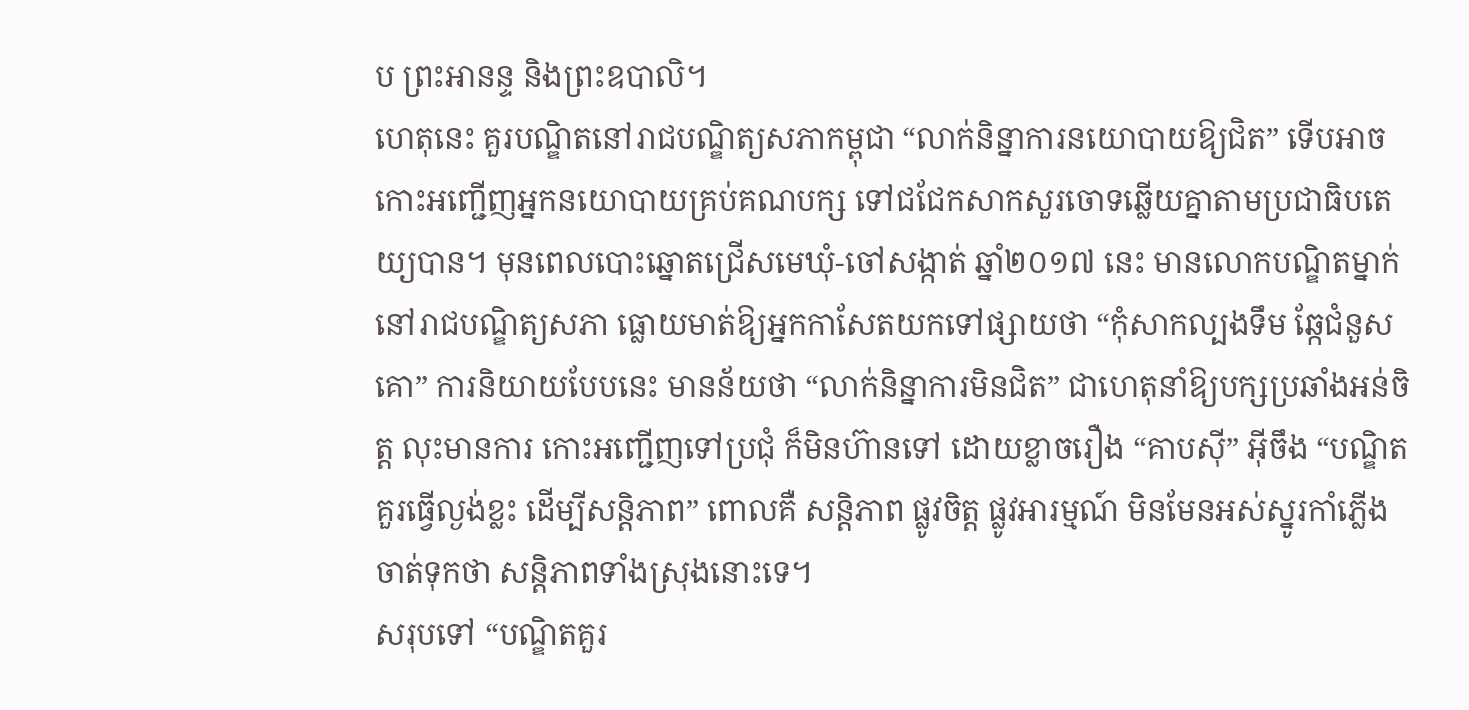ប ព្រះអានន្ទ និងព្រះឧបាលិ។
ហេតុនេះ គួរបណ្ឌិតនៅរាជបណ្ឌិត្យសភាកម្ពុជា “លាក់និន្នាការនយោបាយឱ្យជិត” ទើបអាចកោះអញ្ជើញអ្នកនយោបាយគ្រប់គណបក្ស ទៅជជែកសាកសួរចោទឆ្លើយគ្នាតាមប្រជាធិបតេយ្យបាន។ មុនពេលបោះឆ្នោតជ្រើសមេឃុំ-ចៅសង្កាត់ ឆ្នាំ២០១៧ នេះ មានលោកបណ្ឌិតម្នាក់ នៅរាជបណ្ឌិត្យសភា ធ្លោយមាត់ឱ្យអ្នកកាសែតយកទៅផ្សាយថា “កុំសាកល្បងទឹម ឆ្កែជំនួសគោ” ការនិយាយបែបនេះ មានន័យថា “លាក់និន្នាការមិនជិត” ជាហេតុនាំឱ្យបក្សប្រឆាំងអន់ចិត្ត លុះមានការ កោះអញ្ជើញទៅប្រជុំ ក៏មិនហ៊ានទៅ ដោយខ្លាចរឿង “គាបស៊ី” អ៊ីចឹង “បណ្ឌិតគួរធ្វើល្ងង់ខ្លះ ដើម្បីសន្តិភាព” ពោលគឺ សន្តិភាព ផ្លូវចិត្ត ផ្លូវអារម្មណ៍ មិនមែនអស់ស្នូរកាំភ្លើង ចាត់ទុកថា សន្តិភាពទាំងស្រុងនោះទេ។
សរុបទៅ “បណ្ឌិតគួរ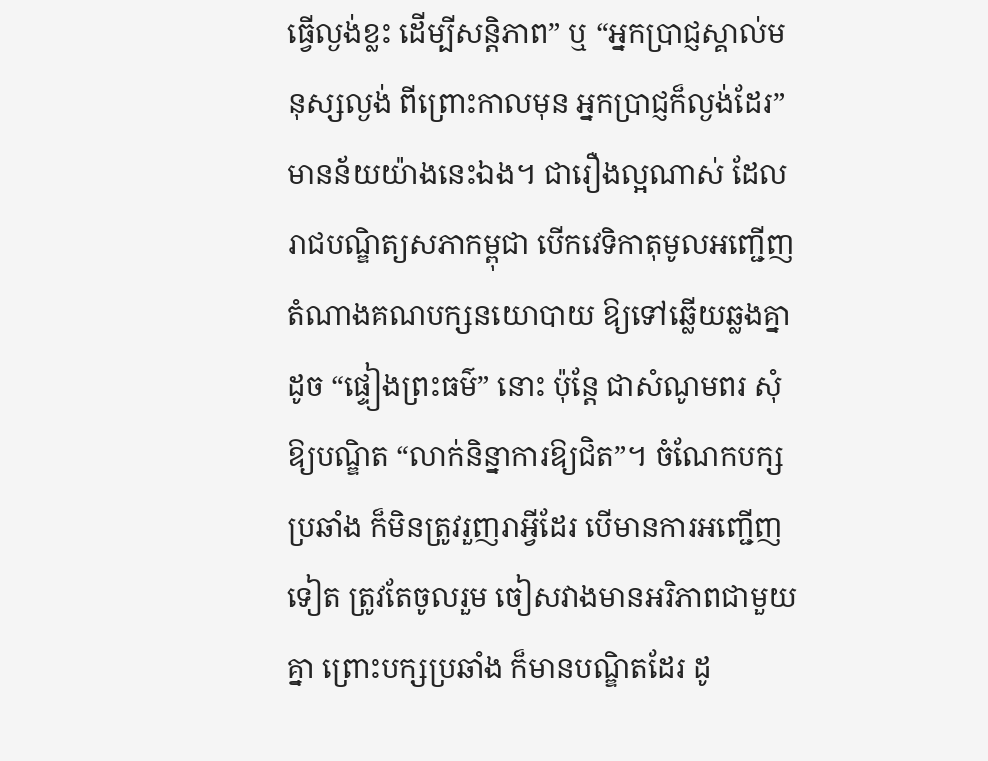ធ្វើល្ងង់ខ្លះ ដើម្បីសន្តិភាព” ឬ “អ្នកប្រាជ្ញស្គាល់មនុស្សល្ងង់ ពីព្រោះកាលមុន អ្នកប្រាជ្ញក៏ល្ងង់ដែរ” មានន័យយ៉ាងនេះឯង។ ជារឿងល្អណាស់ ដែលរាជបណ្ឌិត្យសភាកម្ពុជា បើកវេទិកាតុមូលអញ្ជើញតំណាងគណបក្សនយោបាយ ឱ្យទៅឆ្លើយឆ្លងគ្នាដូច “ផ្ទៀងព្រះធម៌” នោះ ប៉ុន្តែ ជាសំណូមពរ សុំឱ្យបណ្ឌិត “លាក់និន្នាការឱ្យជិត”។ ចំណែកបក្ស ប្រឆាំង ក៏មិនត្រូវរួញរាអ្វីដែរ បើមានការអញ្ជើញទៀត ត្រូវតែចូលរួម ចៀសវាងមានអរិភាពជាមួយគ្នា ព្រោះបក្សប្រឆាំង ក៏មានបណ្ឌិតដែរ ដូ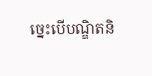ច្នេះបើបណ្ឌិតនិ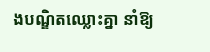ងបណ្ឌិតឈ្លោះគ្នា នាំឱ្យ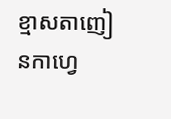ខ្មាសតាញៀនកាហ្វេ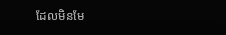ដែលមិនមែ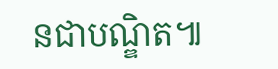នជាបណ្ឌិត៕